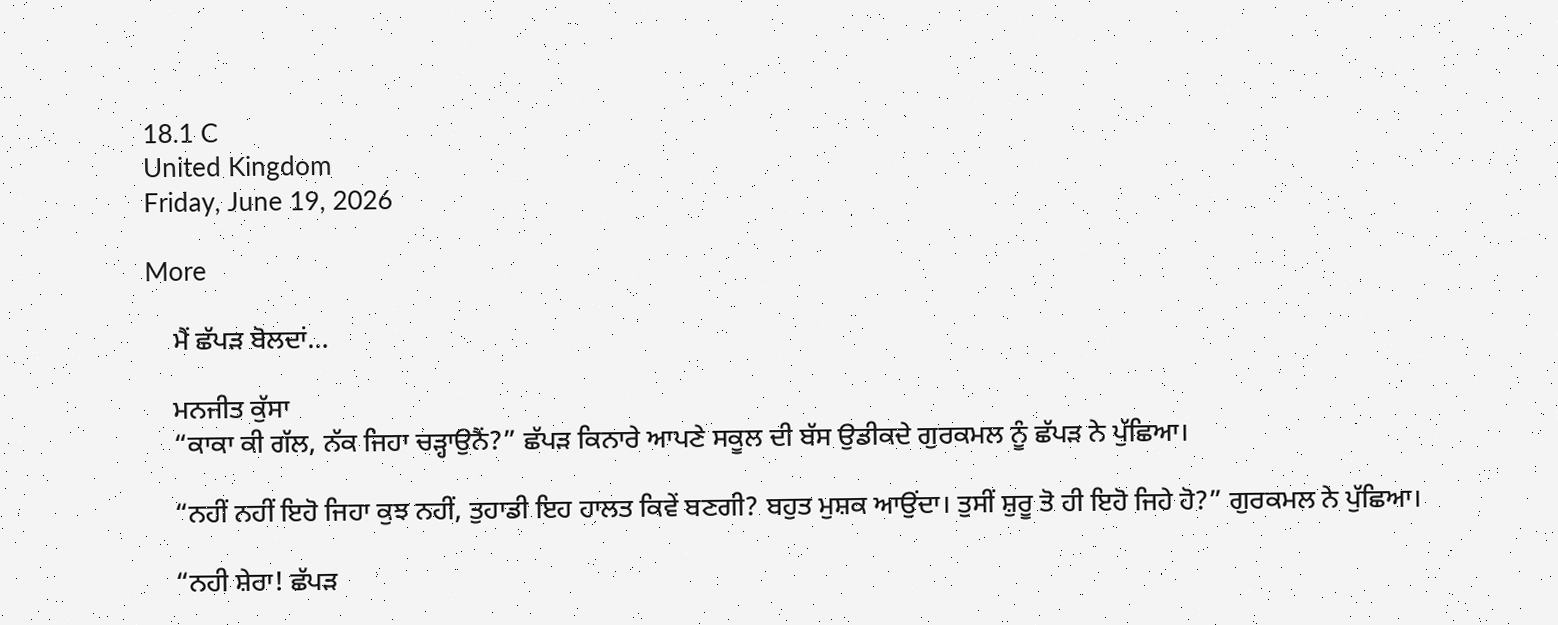18.1 C
United Kingdom
Friday, June 19, 2026

More

    ਮੈਂ ਛੱਪੜ ਬੋਲਦਾਂ…

    ਮਨਜੀਤ ਕੁੱਸਾ
    “ਕਾਕਾ ਕੀ ਗੱਲ, ਨੱਕ ਜਿਹਾ ਚੜ੍ਹਾਉਨੈਂ?” ਛੱਪੜ ਕਿਨਾਰੇ ਆਪਣੇ ਸਕੂਲ ਦੀ ਬੱਸ ਉਡੀਕਦੇ ਗੁਰਕਮਲ ਨੂੰ ਛੱਪੜ ਨੇ ਪੁੱਛਿਆ।

    “ਨਹੀਂ ਨਹੀਂ ਇਹੋ ਜਿਹਾ ਕੁਝ ਨਹੀਂ, ਤੁਹਾਡੀ ਇਹ ਹਾਲਤ ਕਿਵੇਂ ਬਣਗੀ? ਬਹੁਤ ਮੁਸ਼ਕ ਆਉਂਦਾ। ਤੁਸੀਂ ਸ਼ੁਰੂ ਤੋ ਹੀ ਇਹੋ ਜਿਹੇ ਹੋ?” ਗੁਰਕਮਲ ਨੇ ਪੁੱਛਿਆ।

    “ਨਹੀ ਸ਼ੇਰਾ! ਛੱਪੜ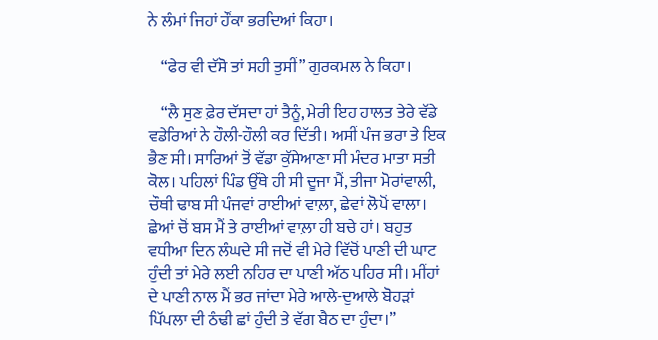ਨੇ ਲੰਮਾਂ ਜਿਹਾਂ ਹੌਂਕਾ ਭਰਦਿਆਂ ਕਿਹਾ।

    “ਫੇਰ ਵੀ ਦੱਸੋ ਤਾਂ ਸਹੀ ਤੁਸੀਂ” ਗੁਰਕਮਲ ਨੇ ਕਿਹਾ।

    “ਲੈ ਸੁਣ ਫ਼ੇਰ ਦੱਸਦਾ ਹਾਂ ਤੈਨੂੰ, ਮੇਰੀ ਇਹ ਹਾਲਤ ਤੇਰੇ ਵੱਡੇ ਵਡੇਰਿਆਂ ਨੇ ਹੌਲੀ-ਹੌਲੀ ਕਰ ਦਿੱਤੀ। ਅਸੀਂ ਪੰਜ ਭਰਾ ਤੇ ਇਕ ਭੈਣ ਸੀ। ਸਾਰਿਆਂ ਤੋਂ ਵੱਡਾ ਕੁੱਸੇਆਣਾ ਸੀ ਮੰਦਰ ਮਾਤਾ ਸਤੀ ਕੋਲ। ਪਹਿਲਾਂ ਪਿੰਡ ਉੱਥੇ ਹੀ ਸੀ ਦੂਜਾ ਮੈਂ, ਤੀਜਾ ਮੋਰਾਂਵਾਲੀ, ਚੌਥੀ ਢਾਬ ਸੀ ਪੰਜਵਾਂ ਰਾਈਆਂ ਵਾਲ਼ਾ, ਛੇਵਾਂ ਲੋਪੋਂ ਵਾਲਾ। ਛੇਆਂ ਚੋਂ ਬਸ ਮੈਂ ਤੇ ਰਾਈਆਂ ਵਾਲ਼ਾ ਹੀ ਬਚੇ ਹਾਂ। ਬਹੁਤ ਵਧੀਆ ਦਿਨ ਲੰਘਦੇ ਸੀ ਜਦੋਂ ਵੀ ਮੇਰੇ ਵਿੱਚੋਂ ਪਾਣੀ ਦੀ ਘਾਟ ਹੁੰਦੀ ਤਾਂ ਮੇਰੇ ਲਈ ਨਹਿਰ ਦਾ ਪਾਣੀ ਅੱਠ ਪਹਿਰ ਸੀ। ਮੀਂਹਾਂ ਦੇ ਪਾਣੀ ਨਾਲ ਮੈਂ ਭਰ ਜਾਂਦਾ ਮੇਰੇ ਆਲੇ-ਦੁਆਲੇ ਬੋਹੜਾਂ ਪਿੱਪਲਾ ਦੀ ਠੰਢੀ ਛਾਂ ਹੁੰਦੀ ਤੇ ਵੱਗ ਬੈਠ ਦਾ ਹੁੰਦਾ।”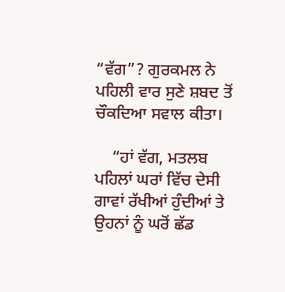“ਵੱਗ”? ਗੁਰਕਮਲ ਨੇ ਪਹਿਲੀ ਵਾਰ ਸੁਣੇ ਸ਼ਬਦ ਤੋਂ ਚੌਕਦਿਆ ਸਵਾਲ ਕੀਤਾ।

    “ਹਾਂ ਵੱਗ, ਮਤਲਬ ਪਹਿਲਾਂ ਘਰਾਂ ਵਿੱਚ ਦੇਸੀ ਗਾਵਾਂ ਰੱਖੀਆਂ ਹੁੰਦੀਆਂ ਤੇ ਉਹਨਾਂ ਨੂੰ ਘਰੋਂ ਛੱਡ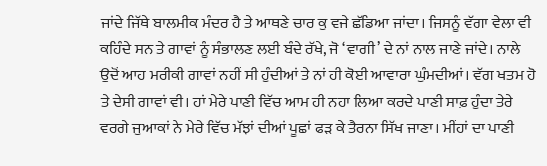ਜਾਂਦੇ ਜਿੱਥੇ ਬਾਲਮੀਕ ਮੰਦਰ ਹੈ ਤੇ ਆਥਣੇ ਚਾਰ ਕੁ ਵਜੇ ਛੱਡਿਆ ਜਾਂਦਾ। ਜਿਸਨੂੰ ਵੱਗਾ ਵੇਲਾ ਵੀ ਕਹਿੰਦੇ ਸਨ ਤੇ ਗਾਵਾਂ ਨੂੰ ਸੰਭਾਲਣ ਲਈ ਬੰਦੇ ਰੱਖੇ, ਜੋ ‘ਵਾਗੀ’ ਦੇ ਨਾਂ ਨਾਲ ਜਾਣੇ ਜਾਂਦੇ। ਨਾਲੇ ਉਦੋਂ ਆਹ ਮਰੀਕੀ ਗਾਵਾਂ ਨਹੀਂ ਸੀ ਹੁੰਦੀਆਂ ਤੇ ਨਾਂ ਹੀ ਕੋਈ ਆਵਾਰਾ ਘੁੰਮਦੀਆਂ। ਵੱਗ ਖਤਮ ਹੋ ਤੇ ਦੇਸੀ ਗਾਵਾਂ ਵੀ। ਹਾਂ ਮੇਰੇ ਪਾਣੀ ਵਿੱਚ ਆਮ ਹੀ ਨਹਾ ਲਿਆ ਕਰਦੇ ਪਾਣੀ ਸਾਫ਼ ਹੁੰਦਾ ਤੇਰੇ ਵਰਗੇ ਜੁਆਕਾਂ ਨੇ ਮੇਰੇ ਵਿੱਚ ਮੱਝਾਂ ਦੀਆਂ ਪੂਛਾਂ ਫੜ ਕੇ ਤੈਰਨਾ ਸਿੱਖ ਜਾਣਾ। ਮੀਂਹਾਂ ਦਾ ਪਾਣੀ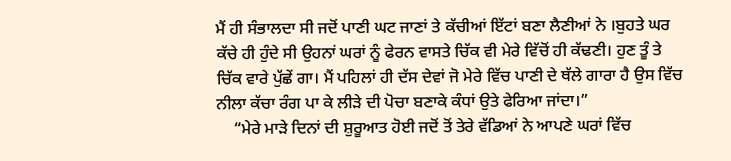ਮੈਂ ਹੀ ਸੰਭਾਲਦਾ ਸੀ ਜਦੋਂ ਪਾਣੀ ਘਟ ਜਾਣਾਂ ਤੇ ਕੱਚੀਆਂ ਇੱਟਾਂ ਬਣਾ ਲੈਣੀਆਂ ਨੇ ।ਬੁਹਤੇ ਘਰ ਕੱਚੇ ਹੀ ਹੁੰਦੇ ਸੀ ਉਹਨਾਂ ਘਰਾਂ ਨੂੰ ਫੇਰਨ ਵਾਸਤੇ ਚਿੱਕ ਵੀ ਮੇਰੇ ਵਿੱਚੋਂ ਹੀ ਕੱਢਣੀ। ਹੁਣ ਤੂੰ ਤੇ ਚਿੱਕ ਵਾਰੇ ਪੁੱਛੇਂ ਗਾ। ਮੈਂ ਪਹਿਲਾਂ ਹੀ ਦੱਸ ਦੇਵਾਂ ਜੋ ਮੇਰੇ ਵਿੱਚ ਪਾਣੀ ਦੇ ਥੱਲੇ ਗਾਰਾ ਹੈ ਉਸ ਵਿੱਚ ਨੀਲਾ ਕੱਚਾ ਰੰਗ ਪਾ ਕੇ ਲੀੜੇ ਦੀ ਪੋਚਾ ਬਣਾਕੇ ਕੰਧਾਂ ਉਤੇ ਫੇਰਿਆ ਜਾਂਦਾ।”
    “ਮੇਰੇ ਮਾੜੇ ਦਿਨਾਂ ਦੀ ਸ਼ੁਰੂਆਤ ਹੋਈ ਜਦੋਂ ਤੋਂ ਤੇਰੇ ਵੱਡਿਆਂ ਨੇ ਆਪਣੇ ਘਰਾਂ ਵਿੱਚ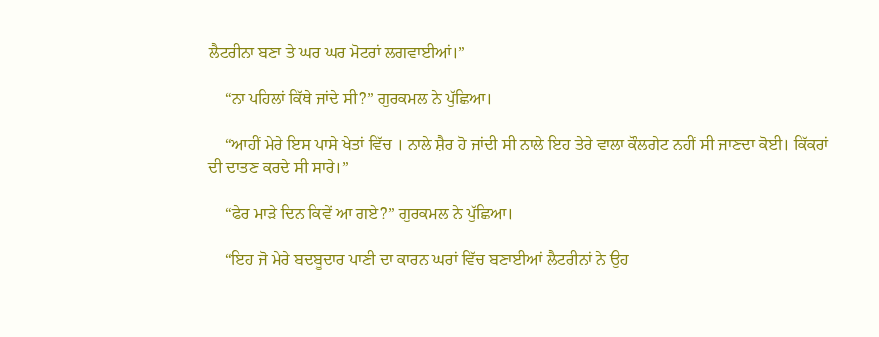ਲੈਟਰੀਨਾ ਬਣਾ ਤੇ ਘਰ ਘਰ ਮੋਟਰਾਂ ਲਗਵਾਈਆਂ।”

    “ਨਾ ਪਹਿਲਾਂ ਕਿੱਥੇ ਜਾਂਦੇ ਸੀ?” ਗੁਰਕਮਲ ਨੇ ਪੁੱਛਿਆ।

    “ਆਹੀਂ ਮੇਰੇ ਇਸ ਪਾਸੇ ਖੇਤਾਂ ਵਿੱਚ । ਨਾਲੇ ਸ਼ੈਰ ਹੋ ਜਾਂਦੀ ਸੀ ਨਾਲੇ ਇਹ ਤੇਰੇ ਵਾਲਾ ਕੌਲਗੇਟ ਨਹੀਂ ਸੀ ਜਾਣਦਾ ਕੋਈ। ਕਿੱਕਰਾਂ ਦੀ ਦਾਤਣ ਕਰਦੇ ਸੀ ਸਾਰੇ।”

    “ਫੇਰ ਮਾੜੇ ਦਿਨ ਕਿਵੇਂ ਆ ਗਏ?” ਗੁਰਕਮਲ ਨੇ ਪੁੱਛਿਆ।

    “ਇਹ ਜੋ ਮੇਰੇ ਬਦਬੂਦਾਰ ਪਾਣੀ ਦਾ ਕਾਰਨ ਘਰਾਂ ਵਿੱਚ ਬਣਾਈਆਂ ਲੈਟਰੀਨਾਂ ਨੇ ਉਹ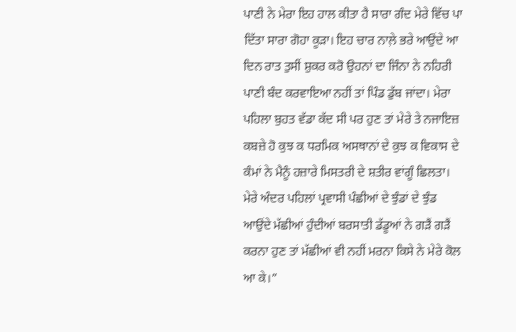ਪਾਣੀ ਨੇ ਮੇਰਾ ਇਹ ਹਾਲ ਕੀਤਾ ਹੈ ਸਾਰਾ ਗੰਦ ਮੇਰੇ ਵਿੱਚ ਪਾ ਦਿੱਤਾ ਸਾਰਾ ਗੋਹਾ ਕੂੜਾ। ਇਹ ਚਾਰ ਨਾਲ਼ੇ ਭਰੇ ਆਉਂਦੇ ਆ ਦਿਨ ਰਾਤ ਤੁਸੀਂ ਸ਼ੁਕਰ ਕਰੋ ਉਹਨਾਂ ਦਾ ਜਿੰਨਾ ਨੇ ਨਹਿਰੀ ਪਾਣੀ ਬੰਦ ਕਰਵਾਇਆ ਨਹੀਂ ਤਾਂ ਪਿੰਡ ਡੁੱਬ ਜਾਂਦਾ। ਮੇਰਾ ਪਹਿਲਾ ਬੁਹਤ ਵੱਡਾ ਕੱਦ ਸੀ ਪਰ ਹੁਣ ਤਾਂ ਮੇਰੇ ਤੇ ਨਜਾਇਜ਼ ਕਬਜ਼ੇ ਹੋ ਕੁਝ ਕ ਧਰਮਿਕ ਅਸਥਾਨਾਂ ਦੇ ਕੁਝ ਕ ਵਿਕਾਸ ਦੇ ਕੰਮਾਂ ਨੇ ਮੈਨੂੰ ਹਜ਼ਾਰੇ ਮਿਸਤਰੀ ਦੇ ਸ਼ਤੀਰ ਵਾਂਗੂੰ ਛਿਲਤਾ। ਮੇਰੇ ਅੰਦਰ ਪਹਿਲਾਂ ਪ੍ਰਵਾਸੀ ਪੰਛੀਆਂ ਦੇ ਝੁੰਡਾਂ ਦੇ ਝੁੰਡ ਆਉਂਦੇ ਮੱਛੀਆਂ ਹੁੰਦੀਆਂ ਬਰਸਾਤੀ ਡੱਡੂਆਂ ਨੇ ਗੜੈਂ ਗੜੈਂ ਕਰਨਾ ਹੁਣ ਤਾਂ ਮੱਛੀਆਂ ਵੀ ਨਹੀਂ ਮਰਨਾ ਕਿਸੇ ਨੇ ਮੇਰੇ ਕੋਲ ਆ ਕੇ।”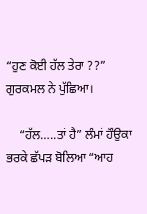“ਹੁਣ ਕੋਈ ਹੱਲ ਤੇਰਾ ??” ਗੁਰਕਮਲ ਨੇ ਪੁੱਛਿਆ।

    “ਹੱਲ…..ਤਾਂ ਹੈ” ਲੰਮਾਂ ਹੌਉਕਾ ਭਰਕੇ ਛੱਪੜ ਬੋਲਿਆ “ਆਹ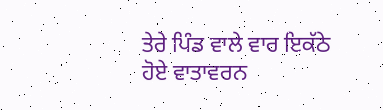ਤੇਰੇ ਪਿੰਡ ਵਾਲੇ ਵਾਰ ਇਕੱਠੇ ਹੋਏ ਵਾਤਾਵਰਨ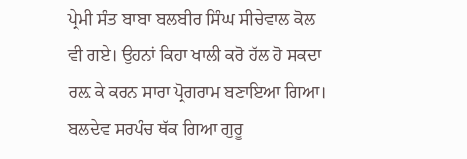ਪ੍ਰੇਮੀ ਸੰਤ ਬਾਬਾ ਬਲਬੀਰ ਸਿੰਘ ਸੀਚੇਵਾਲ ਕੋਲ ਵੀ ਗਏ। ਉਹਨਾਂ ਕਿਹਾ ਖਾਲੀ ਕਰੋ ਹੱਲ ਹੋ ਸਕਦਾ ਰਲ਼ ਕੇ ਕਰਨ ਸਾਰਾ ਪ੍ਰੋਗਰਾਮ ਬਣਾਇਆ ਗਿਆ। ਬਲਦੇਵ ਸਰਪੰਚ ਥੱਕ ਗਿਆ ਗੁਰੂ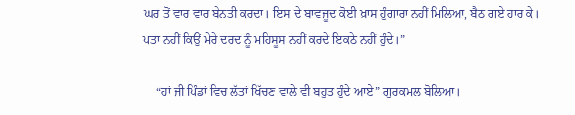ਘਰ ਤੋਂ ਵਾਰ ਵਾਰ ਬੇਨਤੀ ਕਰਦਾ। ਇਸ ਦੇ ਬਾਵਜੂਦ ਕੋਈ ਖ਼ਾਸ ਹੁੰਗਾਰਾ ਨਹੀਂ ਮਿਲਿਆ, ਬੈਠ ਗਏ ਹਾਰ ਕੇ। ਪਤਾ ਨਹੀਂ ਕਿਉਂ ਮੇਰੇ ਦਰਦ ਨੂੰ ਮਹਿਸੂਸ ਨਹੀਂ ਕਰਦੇ ਇਕਠੇ ਨਹੀਂ ਹੁੰਦੇ।”

    “ਹਾਂ ਜੀ ਪਿੰਡਾਂ ਵਿਚ ਲੱਤਾਂ ਖਿੱਚਣ ਵਾਲੇ ਵੀ ਬਹੁਤ ਹੁੰਦੇ ਆਏ” ਗੁਰਕਮਲ ਬੋਲਿਆ।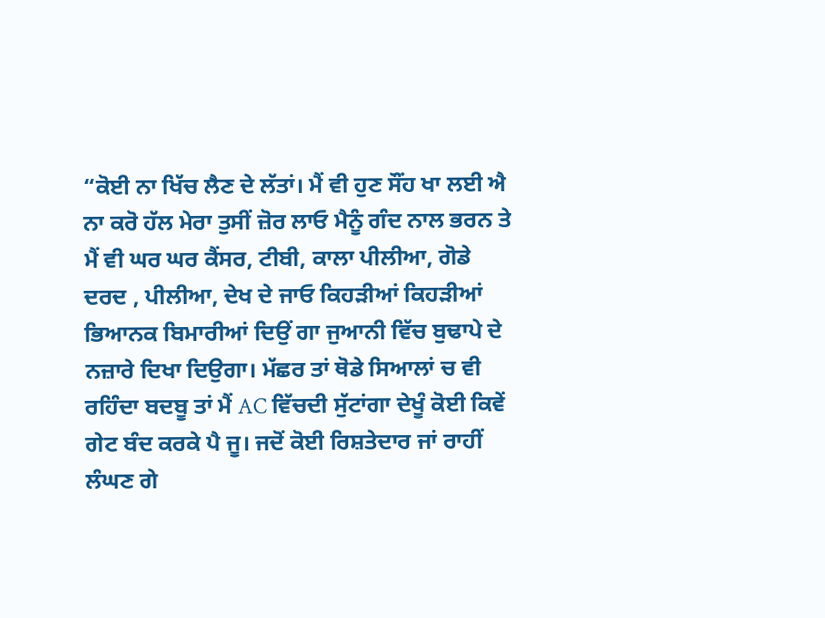“ਕੋਈ ਨਾ ਖਿੱਚ ਲੈਣ ਦੇ ਲੱਤਾਂ। ਮੈਂ ਵੀ ਹੁਣ ਸੌਂਹ ਖਾ ਲਈ ਐ ਨਾ ਕਰੋ ਹੱਲ ਮੇਰਾ ਤੁਸੀਂ ਜ਼ੋਰ ਲਾਓ ਮੈਨੂੰ ਗੰਦ ਨਾਲ ਭਰਨ ਤੇ ਮੈਂ ਵੀ ਘਰ ਘਰ ਕੈਂਸਰ, ਟੀਬੀ, ਕਾਲਾ ਪੀਲੀਆ, ਗੋਡੇ ਦਰਦ , ਪੀਲੀਆ, ਦੇਖ ਦੇ ਜਾਓ ਕਿਹੜੀਆਂ ਕਿਹੜੀਆਂ ਭਿਆਨਕ ਬਿਮਾਰੀਆਂ ਦਿਉਂ ਗਾ ਜੁਆਨੀ ਵਿੱਚ ਬੁਢਾਪੇ ਦੇ ਨਜ਼ਾਰੇ ਦਿਖਾ ਦਿਉਗਾ। ਮੱਛਰ ਤਾਂ ਥੋਡੇ ਸਿਆਲਾਂ ਚ ਵੀ ਰਹਿੰਦਾ ਬਦਬੂ ਤਾਂ ਮੈਂ AC ਵਿੱਚਦੀ ਸੁੱਟਾਂਗਾ ਦੇਖੂੰ ਕੋਈ ਕਿਵੇਂ ਗੇਟ ਬੰਦ ਕਰਕੇ ਪੈ ਜੂ। ਜਦੋਂ ਕੋਈ ਰਿਸ਼ਤੇਦਾਰ ਜਾਂ ਰਾਹੀਂ ਲੰਘਣ ਗੇ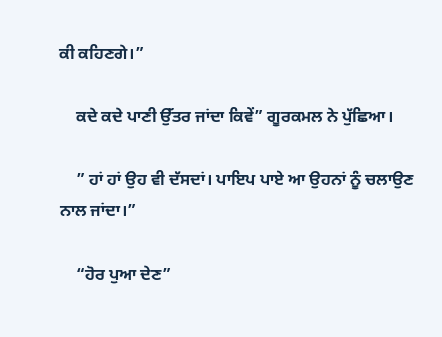ਕੀ ਕਹਿਣਗੇ।”

    ਕਦੇ ਕਦੇ ਪਾਣੀ ਉੱਤਰ ਜਾਂਦਾ ਕਿਵੇਂ” ਗੂਰਕਮਲ ਨੇ ਪੁੱਛਿਆ।

    ” ਹਾਂ ਹਾਂ ਉਹ ਵੀ ਦੱਸਦਾਂ। ਪਾਇਪ ਪਾਏ ਆ ਉਹਨਾਂ ਨੂੰ ਚਲਾਉਣ ਨਾਲ ਜਾਂਦਾ।”

    “ਹੋਰ ਪੁਆ ਦੇਣ”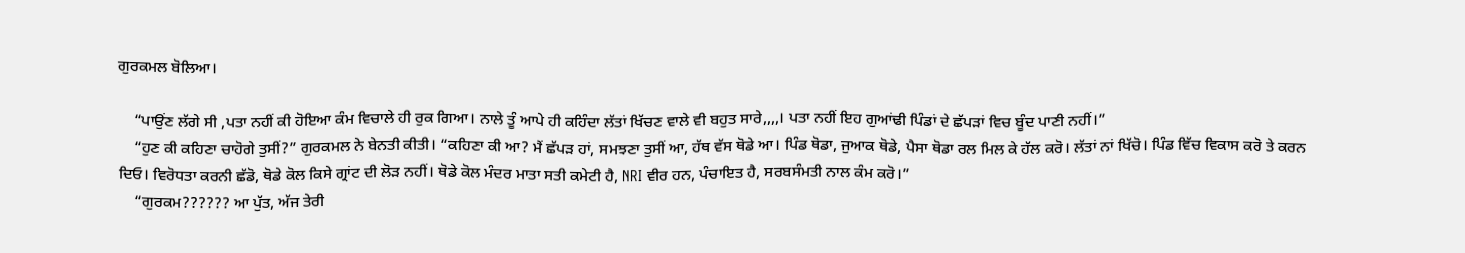ਗੁਰਕਮਲ ਬੋਲਿਆ।

    “ਪਾਉਂਣ ਲੱਗੇ ਸੀ ,ਪਤਾ ਨਹੀਂ ਕੀ ਹੋਇਆ ਕੰਮ ਵਿਚਾਲੇ ਹੀ ਰੁਕ ਗਿਆ। ਨਾਲੇ ਤੂੰ ਆਪੇ ਹੀ ਕਹਿੰਦਾ ਲੱਤਾਂ ਖਿੱਚਣ ਵਾਲੇ ਵੀ ਬਹੁਤ ਸਾਰੇ,,,,। ਪਤਾ ਨਹੀਂ ਇਹ ਗੁਆਂਢੀ ਪਿੰਡਾਂ ਦੇ ਛੱਪੜਾਂ ਵਿਚ ਬੂੰਦ ਪਾਣੀ ਨਹੀਂ।”
    “ਹੁਣ ਕੀ ਕਹਿਣਾ ਚਾਹੋਗੇ ਤੁਸੀਂ?” ਗੁਰਕਮਲ ਨੇ ਬੇਨਤੀ ਕੀਤੀ। “ਕਹਿਣਾ ਕੀ ਆ? ਮੈਂ ਛੱਪੜ ਹਾਂ, ਸਮਝਣਾ ਤੁਸੀਂ ਆ, ਹੱਥ ਵੱਸ ਥੋਡੇ ਆ। ਪਿੰਡ ਥੋਡਾ, ਜੁਆਕ ਥੋਡੇ, ਪੈਸਾ ਥੋਡਾ ਰਲ ਮਿਲ ਕੇ ਹੱਲ ਕਰੋ। ਲੱਤਾਂ ਨਾਂ ਖਿੱਚੋ। ਪਿੰਡ ਵਿੱਚ ਵਿਕਾਸ ਕਰੋ ਤੇ ਕਰਨ ਦਿਓ। ਵਿਰੋਧਤਾ ਕਰਨੀ ਛੱਡੋ, ਥੋਡੇ ਕੋਲ ਕਿਸੇ ਗ੍ਰਾਂਟ ਦੀ ਲੋੜ ਨਹੀਂ। ਥੋਡੇ ਕੋਲ ਮੰਦਰ ਮਾਤਾ ਸਤੀ ਕਮੇਟੀ ਹੈ, NRI ਵੀਰ ਹਨ, ਪੰਚਾਇਤ ਹੈ, ਸਰਬਸੰਮਤੀ ਨਾਲ ਕੰਮ ਕਰੋ।”
    “ਗੁਰਕਮ?????? ਆ ਪੁੱਤ, ਅੱਜ ਤੇਰੀ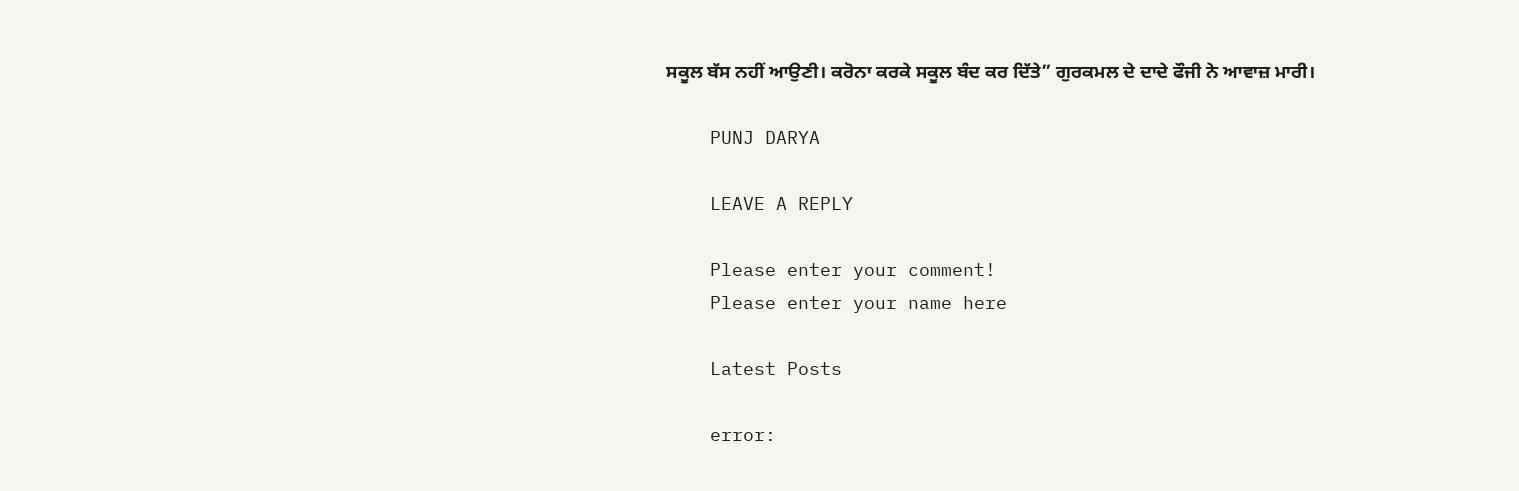ਸਕੂਲ ਬੱਸ ਨਹੀਂ ਆਉਣੀ। ਕਰੋਨਾ ਕਰਕੇ ਸਕੂਲ ਬੰਦ ਕਰ ਦਿੱਤੇ” ਗੁਰਕਮਲ ਦੇ ਦਾਦੇ ਫੌਜੀ ਨੇ ਆਵਾਜ਼ ਮਾਰੀ।

    PUNJ DARYA

    LEAVE A REPLY

    Please enter your comment!
    Please enter your name here

    Latest Posts

    error: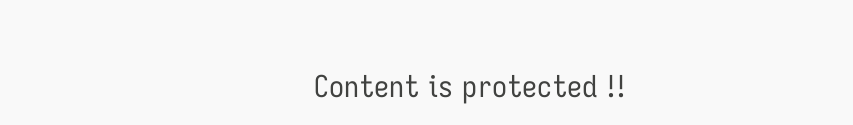Content is protected !!